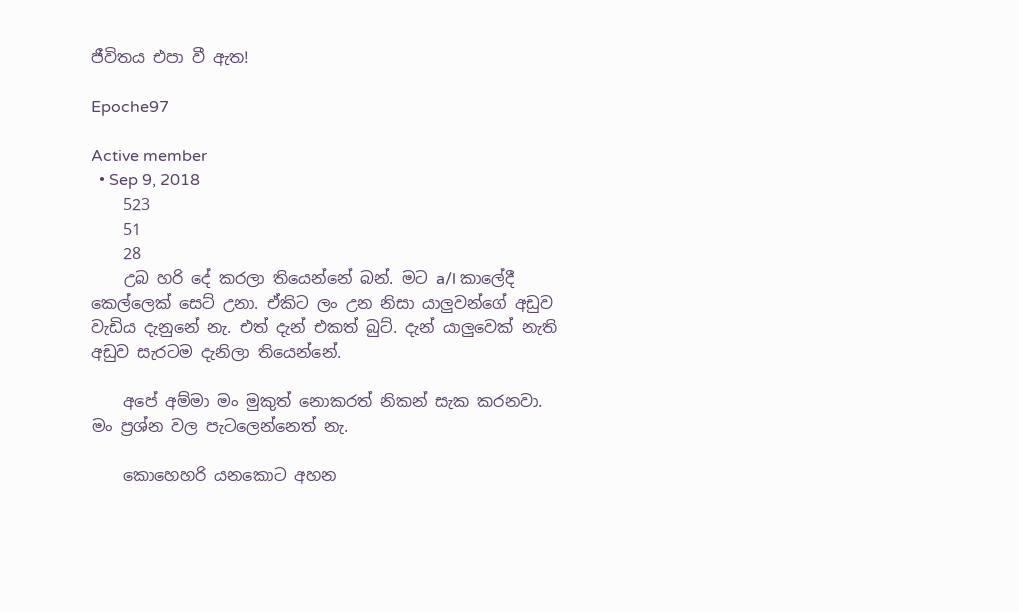ජීවිතය එපා වී ඇත!

Epoche97

Active member
  • Sep 9, 2018
    523
    51
    28
    උබ හරි දේ කරලා තියෙන්නේ බන්. මට a/l කාලේදී කෙල්ලෙක් සෙට් උනා. ඒකිට ලං උන නිසා යාලුවන්ගේ අඩුව වැඩිය දැනුනේ නැ. එත් දැන් එකත් බුට්. දැන් යාලුවෙක් නැති අඩුව සැරටම දැනිලා තියෙන්නේ.

    අපේ අම්මා මං මුකුත් නොකරත් නිකන් සැක කරනවා. මං ප්‍රශ්න වල පැටලෙන්නෙත් නැ.

    කොහෙහරි යනකොට අහන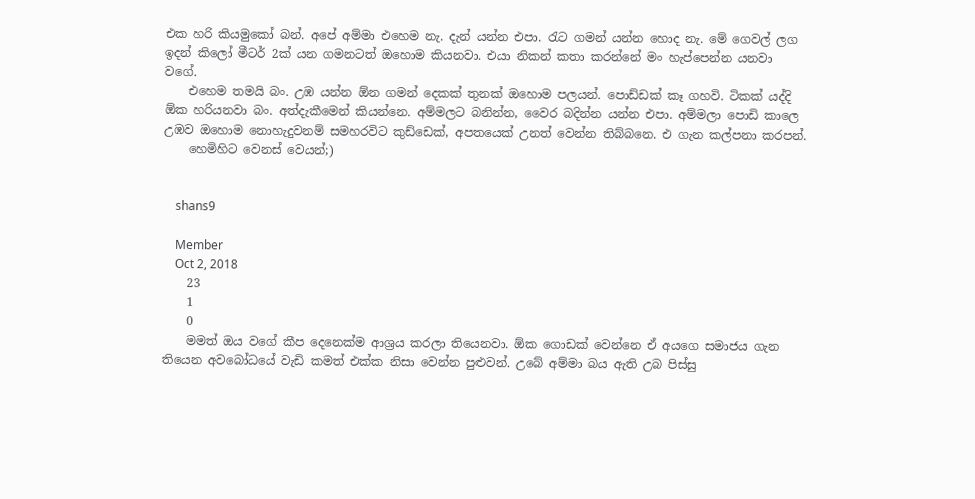එක හරි කියමුකෝ බන්. අපේ අම්මා එහෙම නැ. දැන් යන්න එපා. රැට ගමන් යන්න හොද නැ. මේ ගෙවල් ලග ඉදන් කිලෝ මීටර් 2ක් යන ගමනටත් ඔහොම කියනවා. එයා නිකන් කතා කරන්නේ මං හැප්පෙන්න යනවා වගේ.
    එහෙම තමයි බං. උඹ යන්න ඕන ගමන් දෙකක් තුනක් ඔහොම පලයන්. පොඩ්ඩක් කෑ ගහවි. ටිකක් යද්දි ඕක හරියනවා බං. අත්දැකීමෙන් කියන්නෙ. අම්මලට බනින්න, වෛර බදින්න යන්න එපා. අම්මලා පොඩි කාලෙ උඹව ඔහොම නොහැදුවනම් සමහරවිට කුඩ්ඩෙක්, අපතයෙක් උනත් වෙන්න තිබ්බනෙ. එ ගැන කල්පනා කරපන්.
    හෙමිහිට වෙනස් වෙයන්;)


    shans9

    Member
    Oct 2, 2018
    23
    1
    0
    මමත් ඔය වගේ කීප දෙනෙක්ම ආශ්‍රය කරලා තියෙනවා. ඕක ගොඩක් වෙන්නෙ ඒ අයගෙ සමාජය ගැන තියෙන අවබෝධයේ වැඩි කමත් එක්ක නිසා වෙන්න පුළුවන්. උබේ අම්මා බය ඇති උබ පිස්සු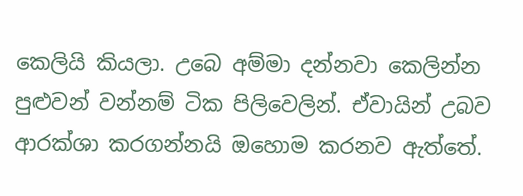කෙලියි කියලා. උබෙ අම්මා දන්නවා කෙලින්න පුළුවන් වන්නම් ටික පිලිවෙලින්. ඒවායින් උබව ආරක්ශා කරගන්නයි ඔහොම කරනව ඇත්තේ.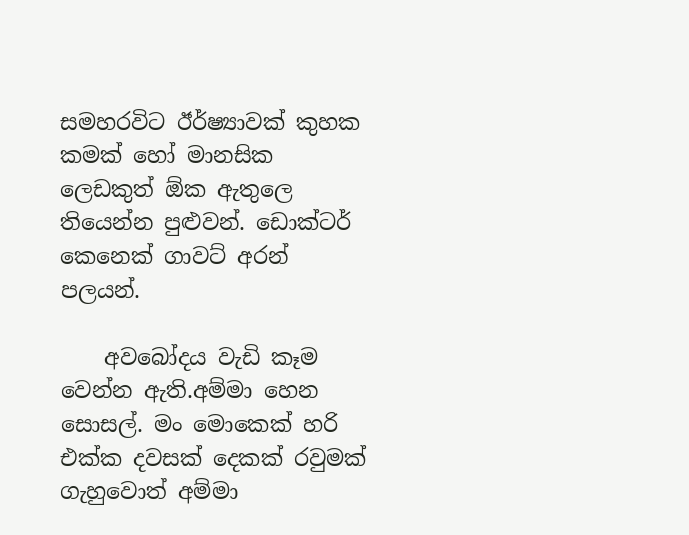සමහරවිට ඊර්ෂ්‍යාවක් කුහක කමක් හෝ මානසික ලෙඩකුත් ඕක ඇතුලෙ තියෙන්න පුළුවන්. ඩොක්ටර් කෙනෙක් ගාවට් අරන් පලයන්.

    අවබෝදය වැඩි කෑම වෙන්න ඇති.අම්මා හෙන සොසල්. මං මොකෙක් හරි එක්ක දවසක් දෙකක් රවුමක් ගැහුවොත් අම්මා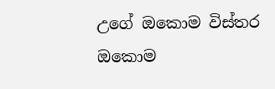උගේ ඔකොම විස්තර ඔකොම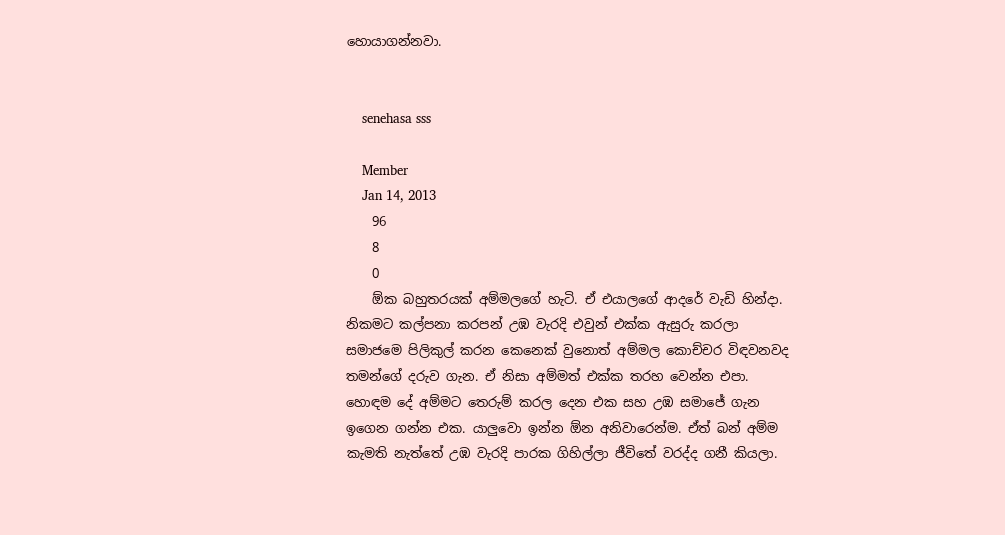හොයාගන්නවා.


    senehasa sss

    Member
    Jan 14, 2013
    96
    8
    0
    ඕක බහුතරයක් අම්මලගේ හැටි. ඒ එයාලගේ ආදරේ වැඩි හින්දා. නිකමට කල්පනා කරපන් උඹ වැරදි එවුන් එක්ක ඇසුරු කරලා සමාජමෙ පිලිකුල් කරන කෙනෙක් වුනොත් අම්මල කොච්චර විඳවනවද තමන්ගේ දරුව ගැන. ඒ නිසා අම්මත් එක්ක තරහ වෙන්න එපා. හොඳම දේ අම්මට තෙරුම් කරල දෙන එක සහ උඹ සමාජේ ගැන ඉගෙන ගන්න එක. යාලුවො ඉන්න ඕන අනිවාරෙන්ම. ඒත් බන් අම්ම කැමති නැත්තේ උඹ වැරදි පාරක ගිහිල්ලා ජීවිතේ වරද්ද ගනී කියලා.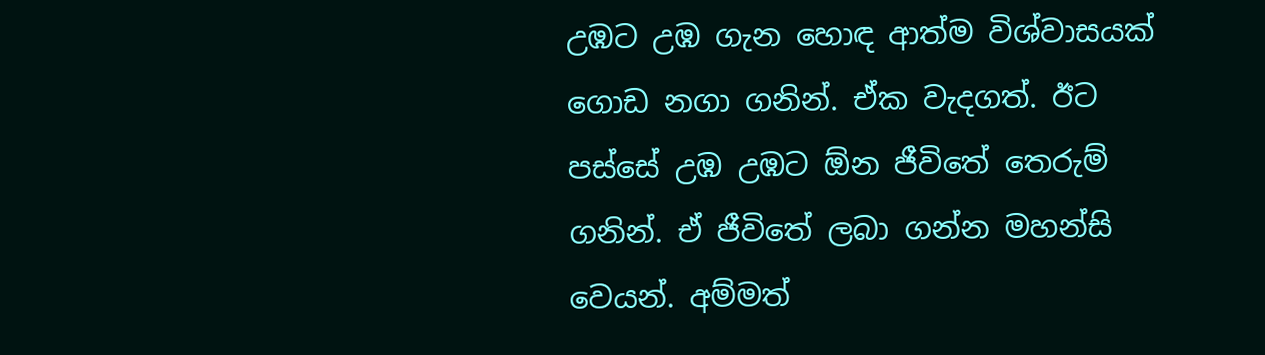උඹට උඹ ගැන හොඳ ආත්ම විශ්වාසයක් ගොඩ නගා ගනින්. ඒක වැදගත්. ඊට පස්සේ උඹ උඹට ඕන ජීවිතේ තෙරුම් ගනින්. ඒ ජීවිතේ ලබා ගන්න මහන්සි වෙයන්. අම්මත්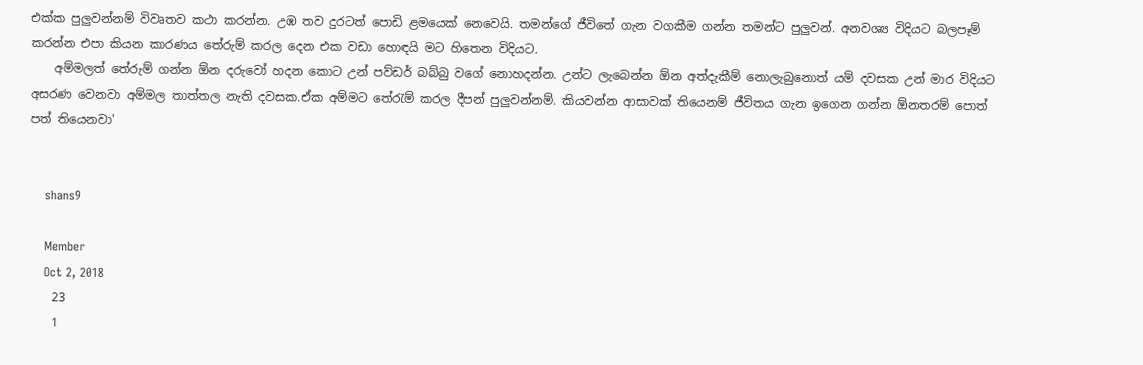එක්ක පුලුවන්නම් විවෘතව කථා කරන්න. උඹ තව දුරටත් පොඩි ළමයෙක් නෙවෙයි. තමන්ගේ ජීවිතේ ගැන වගකීම ගන්න තමන්ට පුලුවන්. අනවශ්‍ය විදියට බලපෑම් කරන්න එපා කියන කාරණය තේරුම් කරල දෙන එක වඩා හොඳයි මට හිතෙන විදියට.
    අම්මලත් තේරුම් ගන්න ඕන දරුවෝ හදන කොට උන් පව්ඩර් බබ්බු වගේ නොහදන්න. උන්ට ලැබෙන්න ඕන අත්දැකීම් නොලැබුනොත් යම් දවසක උන් මාර විදියට අසරණ වෙනවා අම්මල තාත්තල නැති දවසක.ඒක අම්මට තේරැම් කරල දීපන් පුලුවන්නම්. කියවන්න ආසාවක් තියෙනම් ජීවිතය ගැන ඉගෙන ගන්න ඕනතරම් පොත් පත් තියෙනවා'


    shans9

    Member
    Oct 2, 2018
    23
    1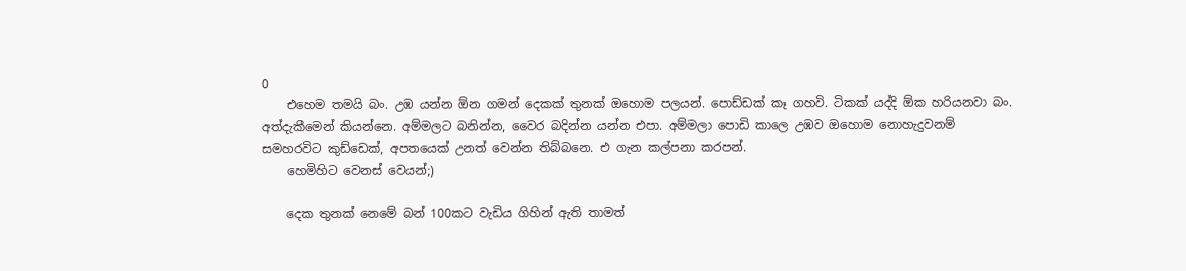0
    එහෙම තමයි බං. උඹ යන්න ඕන ගමන් දෙකක් තුනක් ඔහොම පලයන්. පොඩ්ඩක් කෑ ගහවි. ටිකක් යද්දි ඕක හරියනවා බං. අත්දැකීමෙන් කියන්නෙ. අම්මලට බනින්න, වෛර බදින්න යන්න එපා. අම්මලා පොඩි කාලෙ උඹව ඔහොම නොහැදුවනම් සමහරවිට කුඩ්ඩෙක්, අපතයෙක් උනත් වෙන්න තිබ්බනෙ. එ ගැන කල්පනා කරපන්.
    හෙමිහිට වෙනස් වෙයන්;)

    දෙක තුනක් නෙමේ බන් 100කට වැඩිය ගිහින් ඇති තාමත්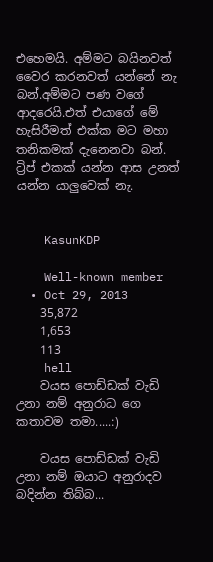එහෙමයි. අම්මට බයිනවත් වෛර කරනවත් යන්නේ නැ බන්.අම්මට පණ වගේ ආදරෙයි.එත් එයාගේ මේ හැසිරීමත් එක්ක මට මහා තනිකමක් දැනෙනවා බන්. ට්‍රිප් එකක් යන්න ආස උනත් යන්න යාලුවෙක් නැ.


    KasunKDP

    Well-known member
  • Oct 29, 2013
    35,872
    1,653
    113
    hell
    වයස පොඩ්ඩක් වැඩි උනා නම් අනුරාධ ගෙ කතාවම තමා.....:)

    වයස පොඩ්ඩක් වැඩි උනා නම් ඔයාට අනුරාදව බදින්න තිබ්බ...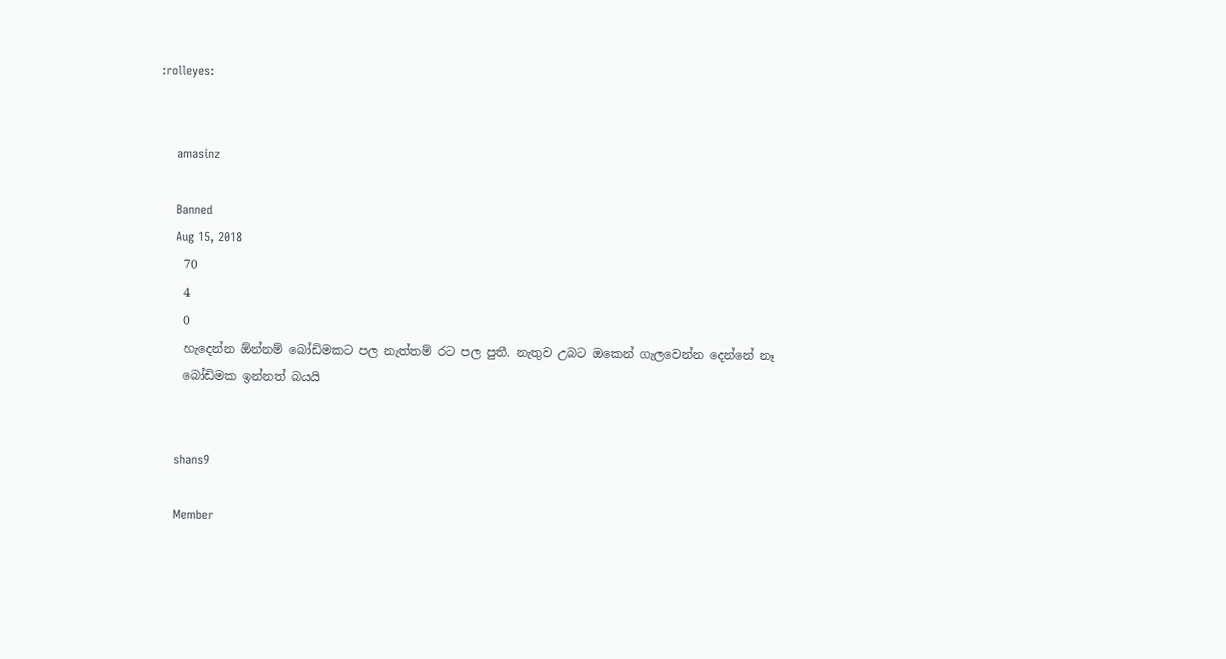:rolleyes:


    amasinz

    Banned
    Aug 15, 2018
    70
    4
    0
    හැදෙන්න ඕන්නම් බෝඩිමකට පල නැත්තම් රට පල පුතී. නැතුව උබට ඔකෙන් ගැලවෙන්න දෙන්නේ නෑ
    බෝඩිමක ඉන්නත් බයයි


    shans9

    Member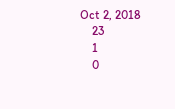Oct 2, 2018
    23
    1
    0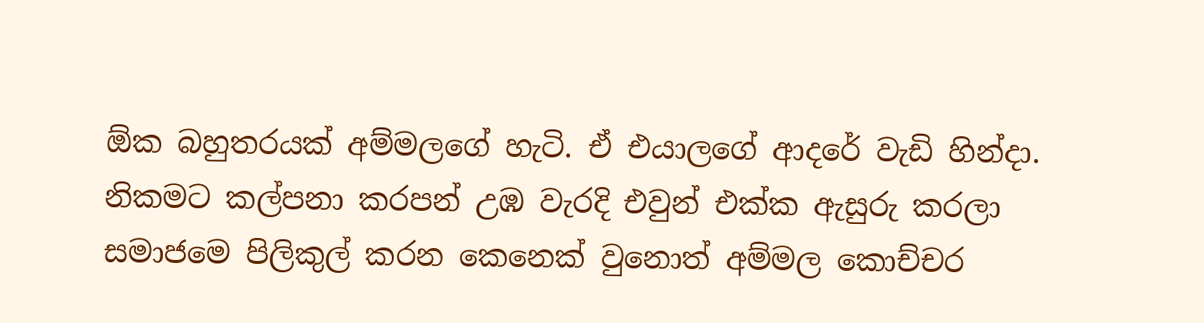ඕක බහුතරයක් අම්මලගේ හැටි. ඒ එයාලගේ ආදරේ වැඩි හින්දා. නිකමට කල්පනා කරපන් උඹ වැරදි එවුන් එක්ක ඇසුරු කරලා සමාජමෙ පිලිකුල් කරන කෙනෙක් වුනොත් අම්මල කොච්චර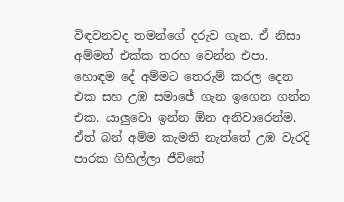විඳවනවද තමන්ගේ දරුව ගැන. ඒ නිසා අම්මත් එක්ක තරහ වෙන්න එපා. හොඳම දේ අම්මට තෙරුම් කරල දෙන එක සහ උඹ සමාජේ ගැන ඉගෙන ගන්න එක. යාලුවො ඉන්න ඕන අනිවාරෙන්ම. ඒත් බන් අම්ම කැමති නැත්තේ උඹ වැරදි පාරක ගිහිල්ලා ජීවිතේ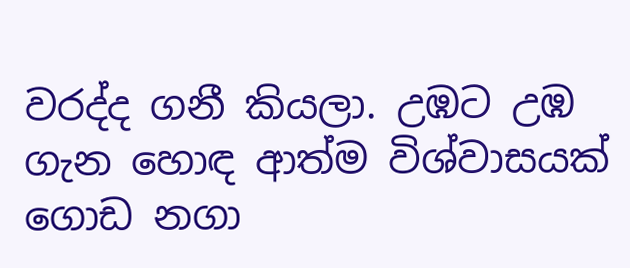වරද්ද ගනී කියලා. උඹට උඹ ගැන හොඳ ආත්ම විශ්වාසයක් ගොඩ නගා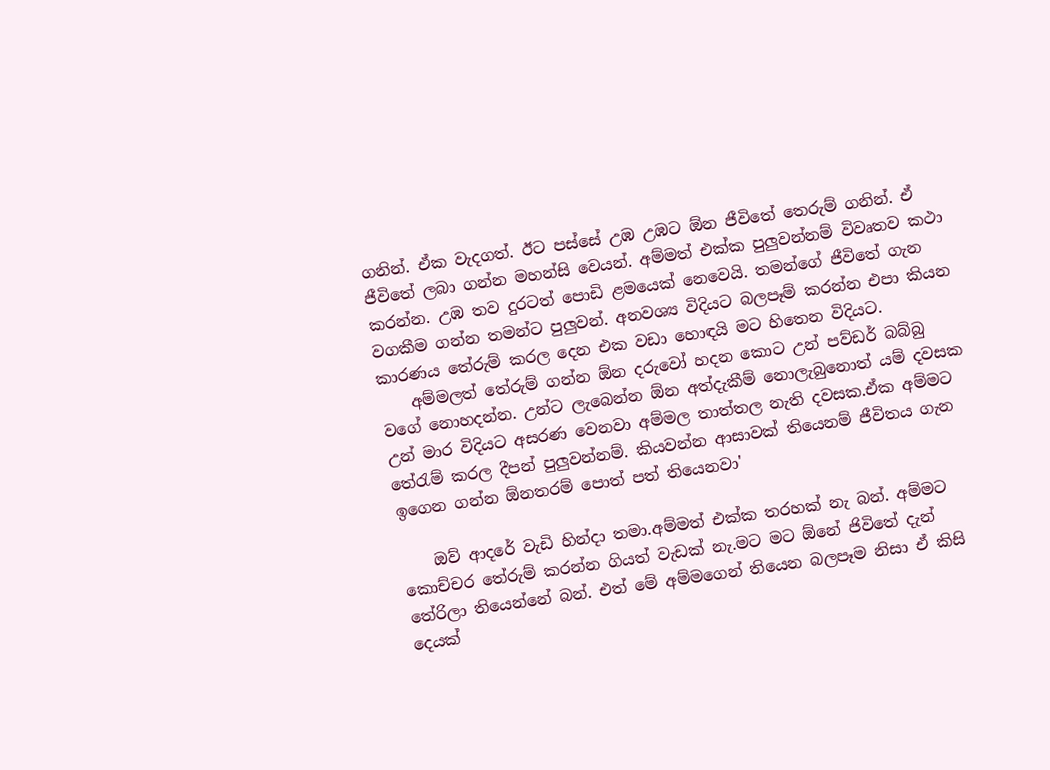ගනින්. ඒක වැදගත්. ඊට පස්සේ උඹ උඹට ඕන ජීවිතේ තෙරුම් ගනින්. ඒ ජීවිතේ ලබා ගන්න මහන්සි වෙයන්. අම්මත් එක්ක පුලුවන්නම් විවෘතව කථා කරන්න. උඹ තව දුරටත් පොඩි ළමයෙක් නෙවෙයි. තමන්ගේ ජීවිතේ ගැන වගකීම ගන්න තමන්ට පුලුවන්. අනවශ්‍ය විදියට බලපෑම් කරන්න එපා කියන කාරණය තේරුම් කරල දෙන එක වඩා හොඳයි මට හිතෙන විදියට.
    අම්මලත් තේරුම් ගන්න ඕන දරුවෝ හදන කොට උන් පව්ඩර් බබ්බු වගේ නොහදන්න. උන්ට ලැබෙන්න ඕන අත්දැකීම් නොලැබුනොත් යම් දවසක උන් මාර විදියට අසරණ වෙනවා අම්මල තාත්තල නැති දවසක.ඒක අම්මට තේරැම් කරල දීපන් පුලුවන්නම්. කියවන්න ආසාවක් තියෙනම් ජීවිතය ගැන ඉගෙන ගන්න ඕනතරම් පොත් පත් තියෙනවා'

    ඔව් ආදරේ වැඩි හින්දා තමා.අම්මත් එක්ක තරහක් නැ බන්. අම්මට කොච්චර තේරුම් කරන්න ගියත් වැඩක් නැ.මට මට ඕනේ ජිවිතේ දැන් තේරිලා තියෙන්නේ බන්. එත් මේ අම්මගෙන් තියෙන බලපෑම නිසා ඒ කිසි දෙයක්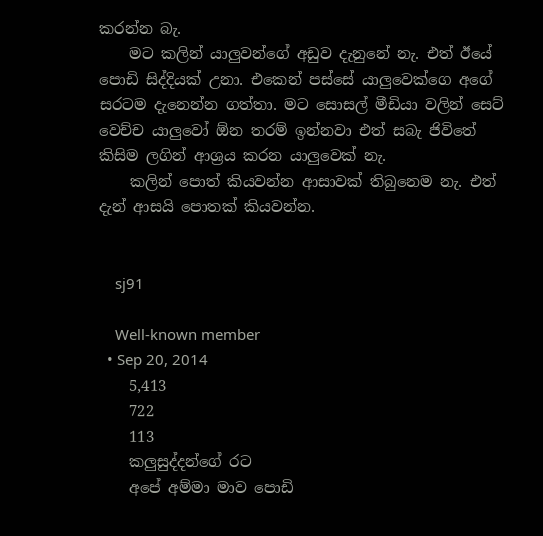කරන්න බැ.
    මට කලින් යාලුවන්ගේ අඩුව දැනුනේ නැ. එත් ඊයේ පොඩි සිද්දියක් උනා. එකෙන් පස්සේ යාලුවෙක්ගෙ අගේ සරටම දැනෙන්න ගත්තා. මට සොසල් මීඩියා වලින් සෙට් වෙච්ච යාලුවෝ ඕන තරම් ඉන්නවා එත් සබැ ජිවිතේ කිසිම ලගින් ආශ්‍රය කරන යාලුවෙක් නැ.
    කලින් පොත් කියවන්න ආසාවක් තිබුනෙම නැ. එත් දැන් ආසයි පොතක් කියවන්න.


    sj91

    Well-known member
  • Sep 20, 2014
    5,413
    722
    113
    කලුසුද්දන්ගේ රට
    අපේ අම්මා මාව පොඩි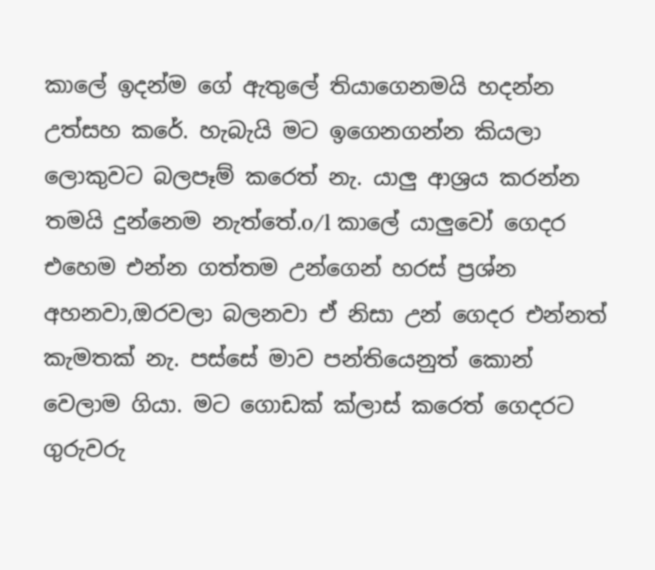කාලේ ඉදන්ම ගේ ඇතුලේ තියාගෙනමයි හදන්න උත්සහ කරේ. හැබැයි මට ඉගෙනගන්න කියලා ලොකුවට බලපෑම් කරෙත් නැ. යාලු ආශ්‍රය කරන්න තමයි දුන්නෙම නැත්තේ.o/l කාලේ යාලුවෝ ගෙදර එහෙම එන්න ගත්තම උන්ගෙන් හරස් ප්‍රශ්න අහනවා,ඔරවලා බලනවා ඒ නිසා උන් ගෙදර එන්නත් කැමතක් නැ. පස්සේ මාව පන්තියෙනුත් කොන් වෙලාම ගියා. මට ගොඩක් ක්ලාස් කරෙත් ගෙදරට ගුරුවරු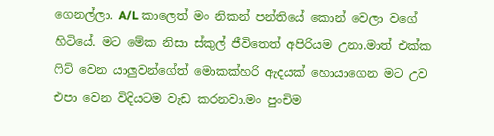ගෙනල්ලා. A/L කාලෙත් මං නිකන් පන්තියේ කොන් වෙලා වගේ හිටියේ. මට මේක නිසා ස්කුල් ජීවිතෙත් අපිරියම උනා.මාත් එක්ක ෆිට් වෙන යාලුවන්ගේත් මොකක්හරි ඇදයක් හොයාගෙන මට උව එපා වෙන විදියටම වැඩ කරනවා.මං පුංචිම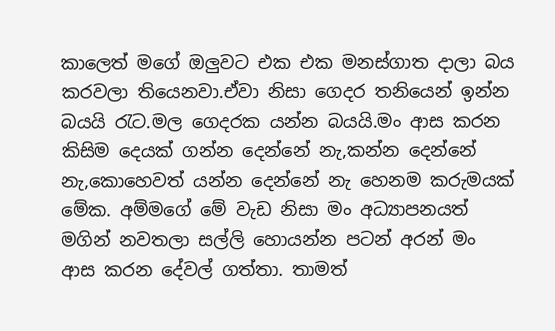කාලෙත් මගේ ඔලුවට එක එක මනස්ගාත දාලා බය කරවලා තියෙනවා.ඒවා නිසා ගෙදර තනියෙන් ඉන්න බයයි රැට.මල ගෙදරක යන්න බයයි.මං ආස කරන කිසිම දෙයක් ගන්න දෙන්නේ නැ,කන්න දෙන්නේ නැ,කොහෙවත් යන්න දෙන්නේ නැ හෙනම කරුමයක් මේක. අම්මගේ මේ වැඩ නිසා මං අධ්‍යාපනයත් මගින් නවතලා සල්ලි හොයන්න පටන් අරන් මං ආස කරන දේවල් ගත්තා. තාමත්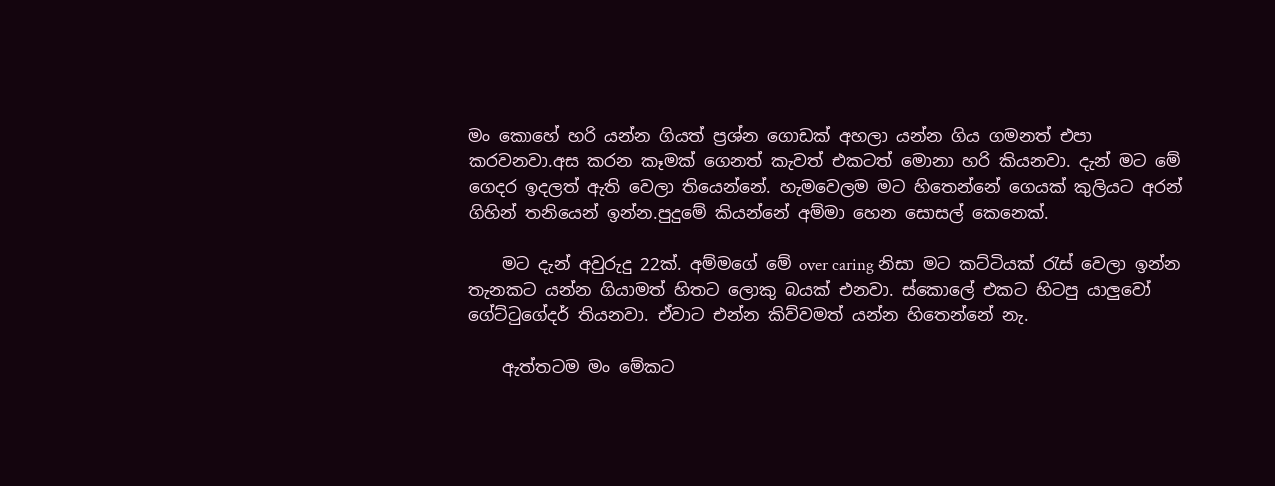මං කොහේ හරි යන්න ගියත් ප්‍රශ්න ගොඩක් අහලා යන්න ගිය ගමනත් එපා කරවනවා.අස කරන කෑමක් ගෙනත් කැවත් එකටත් මොනා හරි කියනවා. දැන් මට මේ ගෙදර ඉදලත් ඇති වෙලා තියෙන්නේ. හැමවෙලම මට හිතෙන්නේ ගෙයක් කුලියට අරන් ගිහින් තනියෙන් ඉන්න.පුදුමේ කියන්නේ අම්මා හෙන සොසල් කෙනෙක්.

    මට දැන් අවුරුදු 22ක්. අම්මගේ මේ over caring නිසා මට කට්ටියක් රැස් වෙලා ඉන්න තැනකට යන්න ගියාමත් හිතට ලොකු බයක් එනවා. ස්කොලේ එකට හිටපු යාලුවෝ ගේට්ටුගේදර් තියනවා. ඒවාට එන්න කිව්වමත් යන්න හිතෙන්නේ නැ.

    ඇත්තටම මං මේකට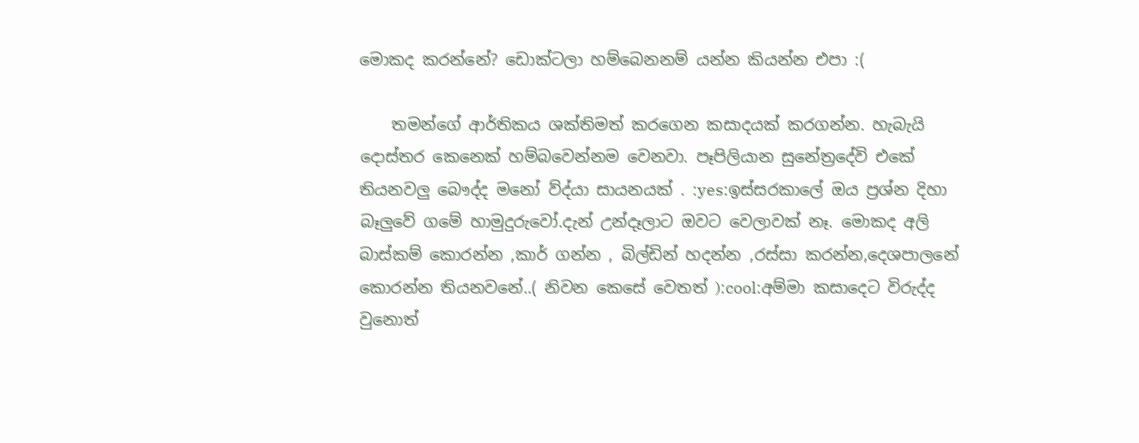මොකද කරන්නේ? ඩොක්ටලා හම්බෙනනම් යන්න කියන්න එපා :(

    තමන්ගේ ආර්තිකය ශක්තිමත් කරගෙන කසාදයක් කරගන්න. හැබැයි දොස්තර කෙනෙක් හම්බවෙන්නම වෙනවා. පෑපිලියාන සුනේත්‍රදේවි එකේ තියනවලු බෞද්ද මනෝ ව්ද්යා සායනයක් . :yes:ඉස්සරකාලේ ඔය ප්‍රශ්න දිහා බෑලුවේ ගමේ හාමුදුරුවෝ.දැන් උන්දෑලාට ඔවට වෙලාවක් නෑ. මොකද අලි බාස්කම් කොරන්න ,කාර් ගන්න , බිල්ඩින් හදන්න ,රස්සා කරන්න,දෙශපාලනේ කොරන්න තියනවනේ..( නිවන කෙසේ වෙතත් ):cool:අම්මා කසාදෙට විරුද්ද වුනොත්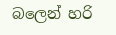බලෙන් හරි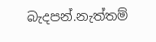බැදපන්.නැත්තම්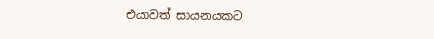එයාවත් සායනයකට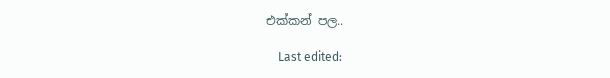එක්කන් පල..

    Last edited: